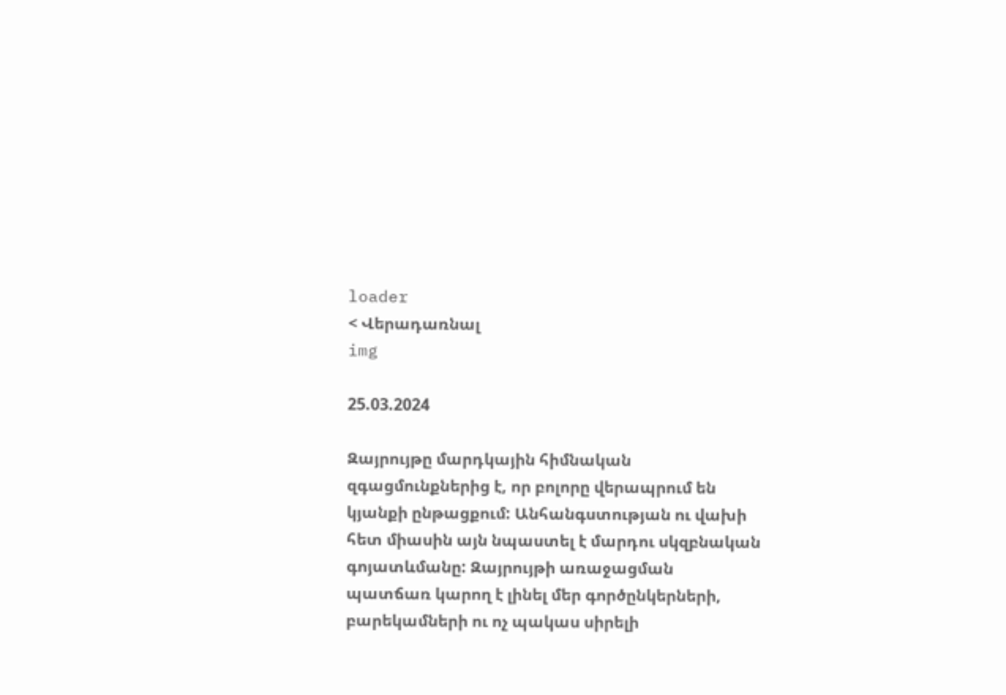loader
< Վերադառնալ
img

25.03.2024

Զայրույթը մարդկային հիմնական զգացմունքներից է, որ բոլորը վերապրում են կյանքի ընթացքում: Անհանգստության ու վախի հետ միասին այն նպաստել է մարդու սկզբնական գոյատևմանը: Զայրույթի առաջացման պատճառ կարող է լինել մեր գործընկերների, բարեկամների ու ոչ պակաս սիրելի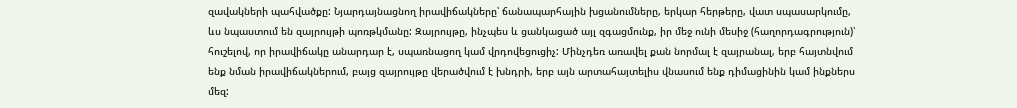զավակների պահվածքը: Նյարդայնացնող իրավիճակները՝ ճանապարհային խցանումները, երկար հերթերը, վատ սպասարկումը, ևս նպաստում են զայրույթի պոռթկմանը: Զայրույթը, ինչպես և ցանկացած այլ զգացմունք, իր մեջ ունի մեսիջ (հաղորդագրություն)՝ հուշելով, որ իրավիճակը անարդար է, սպառնացող կամ վրդովեցուցիչ: Մինչդեռ առավել քան նորմալ է զայրանալ, երբ հայտնվում ենք նման իրավիճակներում, բայց զայրույթը վերածվում է խնդրի, երբ այն արտահայտելիս վնասում ենք դիմացինին կամ ինքներս մեզ: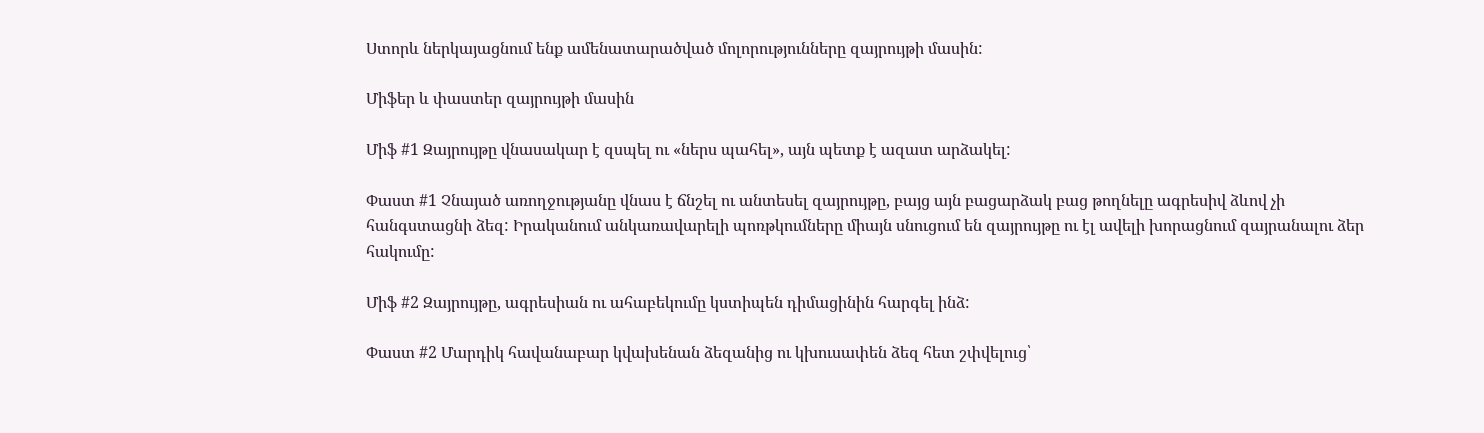Ստորև ներկայացնում ենք ամենատարածված մոլորությունները զայրույթի մասին:

Միֆեր և փաստեր զայրույթի մասին

Միֆ #1 Զայրույթը վնասակար է զսպել ու «ներս պահել», այն պետք է ազատ արձակել:

Փաստ #1 Չնայած առողջությանը վնաս է ճնշել ու անտեսել զայրույթը, բայց այն բացարձակ բաց թողնելը ագրեսիվ ձևով չի հանգստացնի ձեզ: Իրականում անկառավարելի պոռթկումները միայն սնուցում են զայրույթը ու էլ ավելի խորացնում զայրանալու ձեր հակումը:

Միֆ #2 Զայրույթը, ագրեսիան ու ահաբեկումը կստիպեն դիմացինին հարգել ինձ:

Փաստ #2 Մարդիկ հավանաբար կվախենան ձեզանից ու կխուսափեն ձեզ հետ շփվելուց՝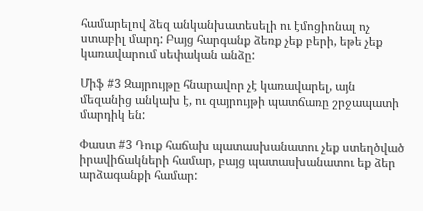համարելով ձեզ անկանխատեսելի ու էմոցիոնալ ոչ ստաբիլ մարդ: Բայց հարգանք ձեռք չեք բերի, եթե չեք կառավարում սեփական անձը:

Միֆ #3 Զայրույթը հնարավոր չէ կառավարել, այն մեզանից անկախ է, ու զայրույթի պատճառը շրջապատի մարդիկ են:

Փաստ #3 Դուք հաճախ պատասխանատու չեք ստեղծված իրավիճակների համար, բայց պատասխանատու եք ձեր արձագանքի համար: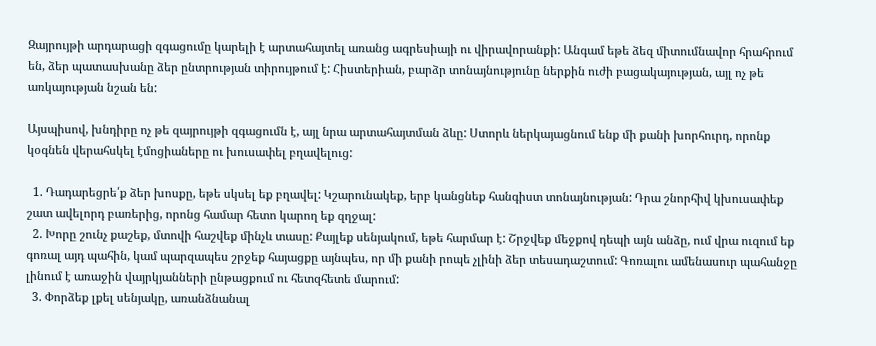Զայրույթի արդարացի զգացումը կարելի է արտահայտել առանց ագրեսիայի ու վիրավորանքի: Անգամ եթե ձեզ միտումնավոր հրահրում են, ձեր պատասխանը ձեր ընտրության տիրույթում է: Հիստերիան, բարձր տոնայնությունը ներքին ուժի բացակայության, այլ ոչ թե առկայության նշան են:

Այսպիսով, խնդիրը ոչ թե զայրույթի զգացումն է, այլ նրա արտահայտման ձևը: Ստորև ներկայացնում ենք մի քանի խորհուրդ, որոնք կօգնեն վերահսկել էմոցիաները ու խուսափել բղավելուց:

  1. Դադարեցրե՛ք ձեր խոսքը, եթե սկսել եք բղավել: Կշարունակեք, երբ կանցնեք հանգիստ տոնայնության: Դրա շնորհիվ կխուսափեք շատ ավելորդ բառերից, որոնց համար հետո կարող եք զղջալ:
  2. Խորը շունչ քաշեք, մտովի հաշվեք մինչև տասը: Քայլեք սենյակում, եթե հարմար է: Շրջվեք մեջքով դեպի այն անձը, ում վրա ուզում եք գոռալ այդ պահին, կամ պարզապես շրջեք հայացքը այնպես, որ մի քանի րոպե չլինի ձեր տեսադաշտում: Գոռալու ամենասուր պահանջը լինում է առաջին վայրկյանների ընթացքում ու հետզհետե մարում:
  3. Փորձեք լքել սենյակը, առանձնանալ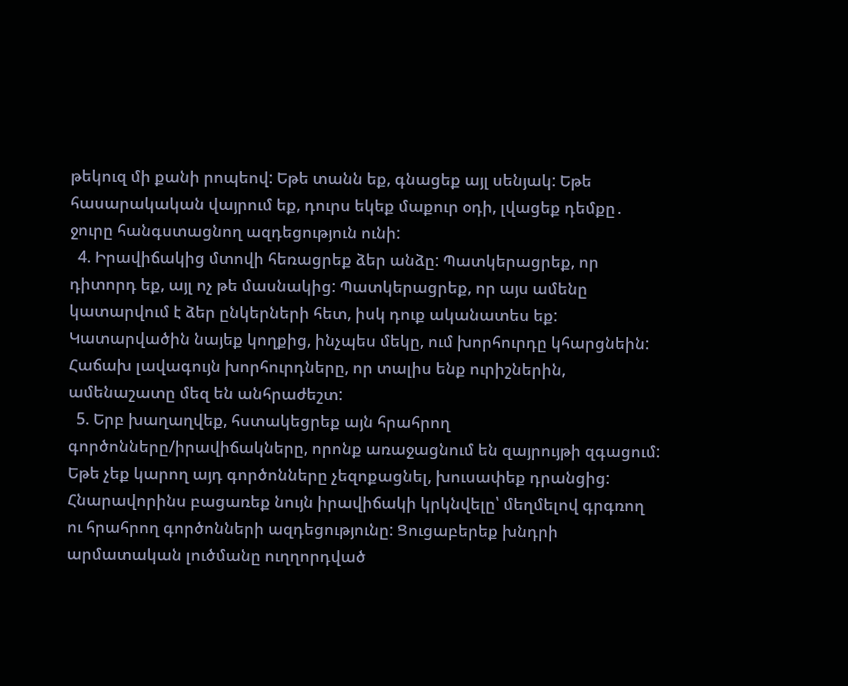թեկուզ մի քանի րոպեով: Եթե տանն եք, գնացեք այլ սենյակ: Եթե հասարակական վայրում եք, դուրս եկեք մաքուր օդի, լվացեք դեմքը․ ջուրը հանգստացնող ազդեցություն ունի:
  4. Իրավիճակից մտովի հեռացրեք ձեր անձը: Պատկերացրեք, որ դիտորդ եք, այլ ոչ թե մասնակից: Պատկերացրեք, որ այս ամենը կատարվում է ձեր ընկերների հետ, իսկ դուք ականատես եք: Կատարվածին նայեք կողքից, ինչպես մեկը, ում խորհուրդը կհարցնեին: Հաճախ լավագույն խորհուրդները, որ տալիս ենք ուրիշներին, ամենաշատը մեզ են անհրաժեշտ:
  5. Երբ խաղաղվեք, հստակեցրեք այն հրահրող գործոնները/իրավիճակները, որոնք առաջացնում են զայրույթի զգացում: Եթե չեք կարող այդ գործոնները չեզոքացնել, խուսափեք դրանցից: Հնարավորինս բացառեք նույն իրավիճակի կրկնվելը՝ մեղմելով գրգռող ու հրահրող գործոնների ազդեցությունը: Ցուցաբերեք խնդրի արմատական լուծմանը ուղղորդված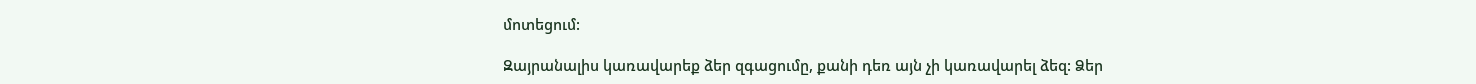մոտեցում:

Զայրանալիս կառավարեք ձեր զգացումը, քանի դեռ այն չի կառավարել ձեզ: Ձեր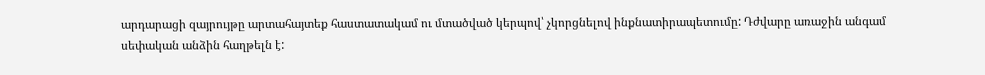արդարացի զայրույթը արտահայտեք հաստատակամ ու մտածված կերպով՝ չկորցնելով ինքնատիրապետումը: Դժվարը առաջին անգամ սեփական անձին հաղթելն է: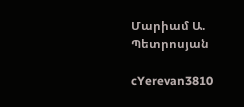Մարիամ Ա. Պետրոսյան

cYerevan3810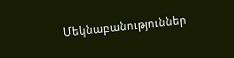Մեկնաբանություններ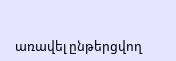առավել ընթերցվող